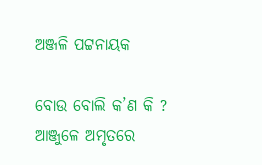ଅଞ୍ଜଳି ପଟ୍ଟନାୟକ

ବୋଉ ବୋଲି କ’ଣ କି ?
ଆଞ୍ଜୁଳେ ଅମୃତରେ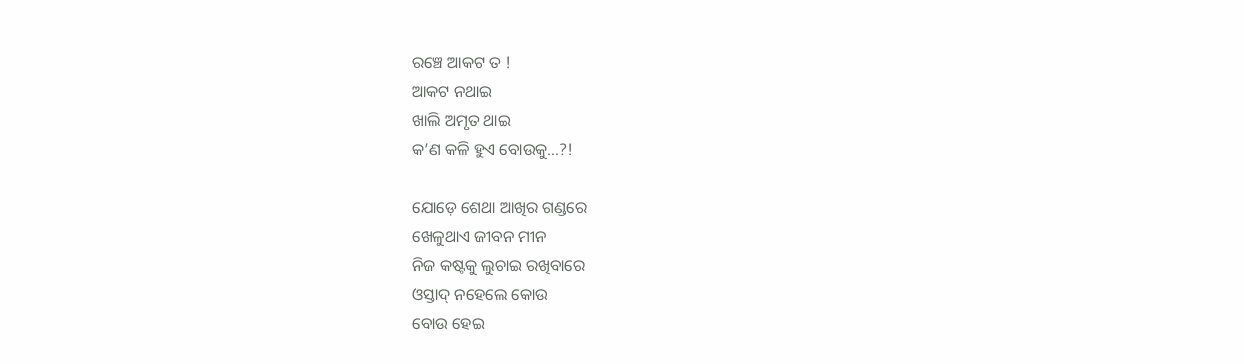ରଞ୍ଚେ ଆକଟ ତ !
ଆକଟ ନଥାଇ
ଖାଲି ଅମୃତ ଥାଇ
କ’ଣ କଳି ହୁଏ ବୋଉକୁ…?!

ଯୋଡ଼େ ଶେଥା ଆଖିର ଗଣ୍ଡରେ
ଖେଳୁଥାଏ ଜୀବନ ମୀନ
ନିଜ କଷ୍ଟକୁ ଲୁଚାଇ ରଖିବାରେ
ଓସ୍ତାଦ୍ ନହେଲେ କୋଉ
ବୋଉ ହେଇ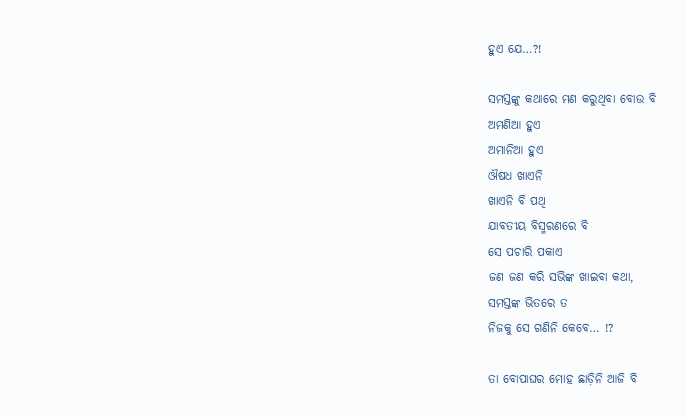ହୁଏ ଯେ…?!

ସମସ୍ତଙ୍କୁ କଥାରେ ମଣ କରୁଥିବା ବୋଉ ବି
ଅମଣିଆ ହୁଏ
ଅମାନିଆ ହୁଏ
ଔଷଧ ଖାଏନି
ଖାଏନି ବି ପଥି
ଯାବତୀୟ ବିସ୍ମରଣରେ ବି
ସେ ପଚାରି ପକାଏ
ଜଣ ଜଣ କରି ସଭିଙ୍କ ଖାଇବା କଥା,
ସମସ୍ତଙ୍କ ଭିତରେ ତ
ନିଜକୁ ସେ ଗଣିନି କେବେ… !?

ତା ବୋପାଘର ମୋହ ଛାଡ଼ିନି ଆଜି ବି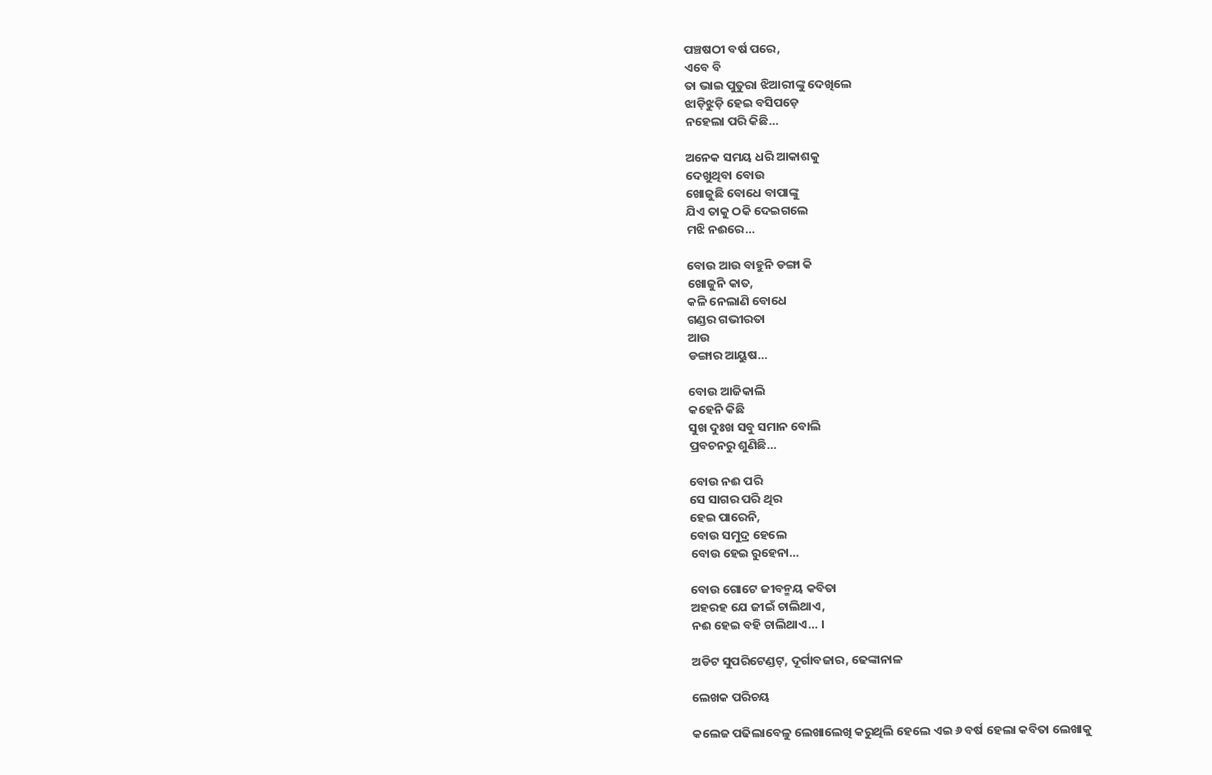ପଞ୍ଚଷଠୀ ବର୍ଷ ପରେ,
ଏବେ ବି
ତା ଭାଇ ପୁତୁରା ଝିଆରୀଙ୍କୁ ଦେଖିଲେ
ଝାଡ଼ିଝୁଡ଼ି ହେଇ ବସିପଡ଼େ
ନହେଲା ପରି କିଛି…

ଅନେକ ସମୟ ଧରି ଆକାଶକୁ
ଦେଖୁଥିବା ବୋଉ
ଖୋଜୁଛି ବୋଧେ ବାପାଙ୍କୁ
ଯିଏ ତାକୁ ଠକି ଦେଇଗଲେ
ମଝି ନଈରେ…

ବୋଉ ଆଉ ବାହୁନି ଡଙ୍ଗା କି
ଖୋଜୁନି କାତ,
କଳି ନେଲାଣି ବୋଧେ
ଗଣ୍ଡର ଗଭୀରତା
ଆଉ
ଡଙ୍ଗାର ଆୟୁଷ…

ବୋଉ ଆଜିକାଲି
କହେନି କିଛି
ସୁଖ ଦୁଃଖ ସବୁ ସମାନ ବୋଲି
ପ୍ରବଚନରୁ ଶୁଣିଛି…

ବୋଉ ନଈ ପରି
ସେ ସାଗର ପରି ଥିର
ହେଇ ପାରେନି,
ବୋଉ ସମୁଦ୍ର ହେଲେ
ବୋଉ ହେଇ ରୁହେନା…

ବୋଉ ଗୋଟେ ଜୀବନ୍ମୟ କବିତା
ଅହରହ ଯେ ଜୀଇଁ ଚାଲିଥାଏ,
ନଈ ହେଇ ବହି ଚାଲିଥାଏ… ।

ଅଡିଟ ସୁପରିଟେଣ୍ଡଟ୍, ଦୂର୍ଗାବଜାର, ଢେଙ୍କାନାଳ

ଲେଖକ ପରିଚୟ

କଲେଜ ପଢିଲାବେଳୁ ଲେଖାଲେଖି କରୁଥିଲି ହେଲେ ଏଇ ୬ ବର୍ଷ ହେଲା କବିତା ଲେଖାକୁ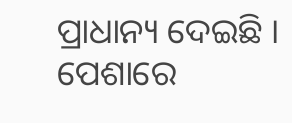ପ୍ରାଧାନ୍ୟ ଦେଇଛି । ପେଶାରେ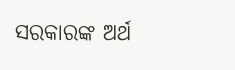ସରକାରଙ୍କ ଅର୍ଥ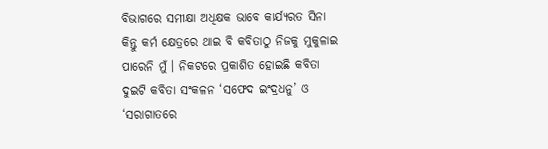ବିଭାଗରେ ସମୀକ୍ଷା ଅଧିକ୍ଷକ ଭାବେ କାର୍ଯ୍ୟରତ ସିନା କିନ୍ତୁ କର୍ମ କ୍ଷେତ୍ରରେ ଥାଇ ବି କବିତାଠୁ ନିଜକୁ ମୁକୁଳାଇ ପାରେନି ମୁଁ । ନିକଟରେ ପ୍ରକାଶିତ ହୋଇଛି କବିତା ଦୁଇଟି କବିତା ସଂକଳନ ‘ସଫେଦ ଇଂଦ୍ରଧନୁ’ ଓ ‘ସରାଗାତରେ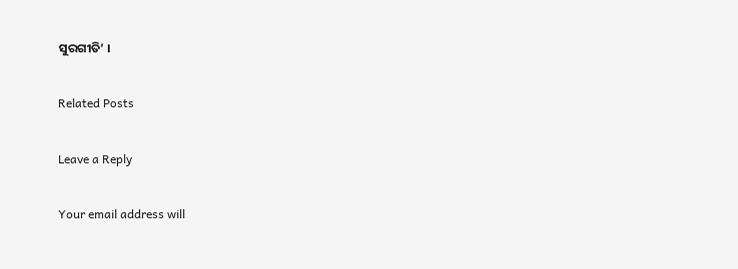ସୁରଗୀତି’ ।

Related Posts

Leave a Reply

Your email address will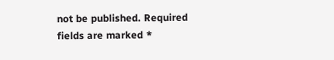not be published. Required fields are marked *